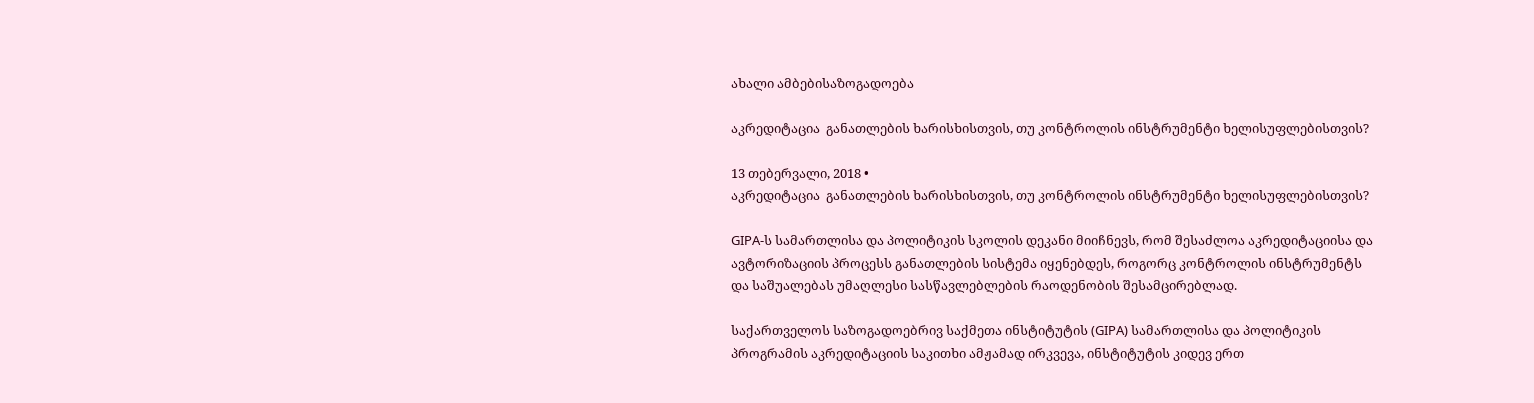ახალი ამბებისაზოგადოება

აკრედიტაცია  განათლების ხარისხისთვის, თუ კონტროლის ინსტრუმენტი ხელისუფლებისთვის?

13 თებერვალი, 2018 •
აკრედიტაცია  განათლების ხარისხისთვის, თუ კონტროლის ინსტრუმენტი ხელისუფლებისთვის?

GIPA-ს სამართლისა და პოლიტიკის სკოლის დეკანი მიიჩნევს, რომ შესაძლოა აკრედიტაციისა და ავტორიზაციის პროცესს განათლების სისტემა იყენებდეს, როგორც კონტროლის ინსტრუმენტს და საშუალებას უმაღლესი სასწავლებლების რაოდენობის შესამცირებლად.

საქართველოს საზოგადოებრივ საქმეთა ინსტიტუტის (GIPA) სამართლისა და პოლიტიკის პროგრამის აკრედიტაციის საკითხი ამჟამად ირკვევა, ინსტიტუტის კიდევ ერთ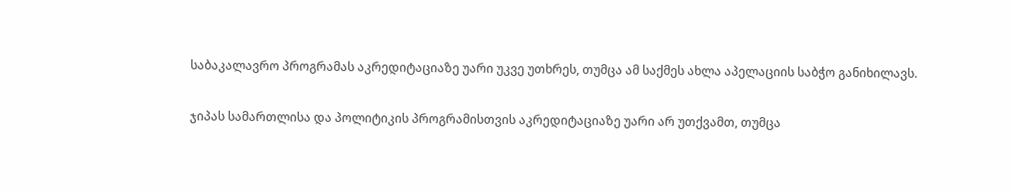საბაკალავრო პროგრამას აკრედიტაციაზე უარი უკვე უთხრეს, თუმცა ამ საქმეს ახლა აპელაციის საბჭო განიხილავს.

ჯიპას სამართლისა და პოლიტიკის პროგრამისთვის აკრედიტაციაზე უარი არ უთქვამთ, თუმცა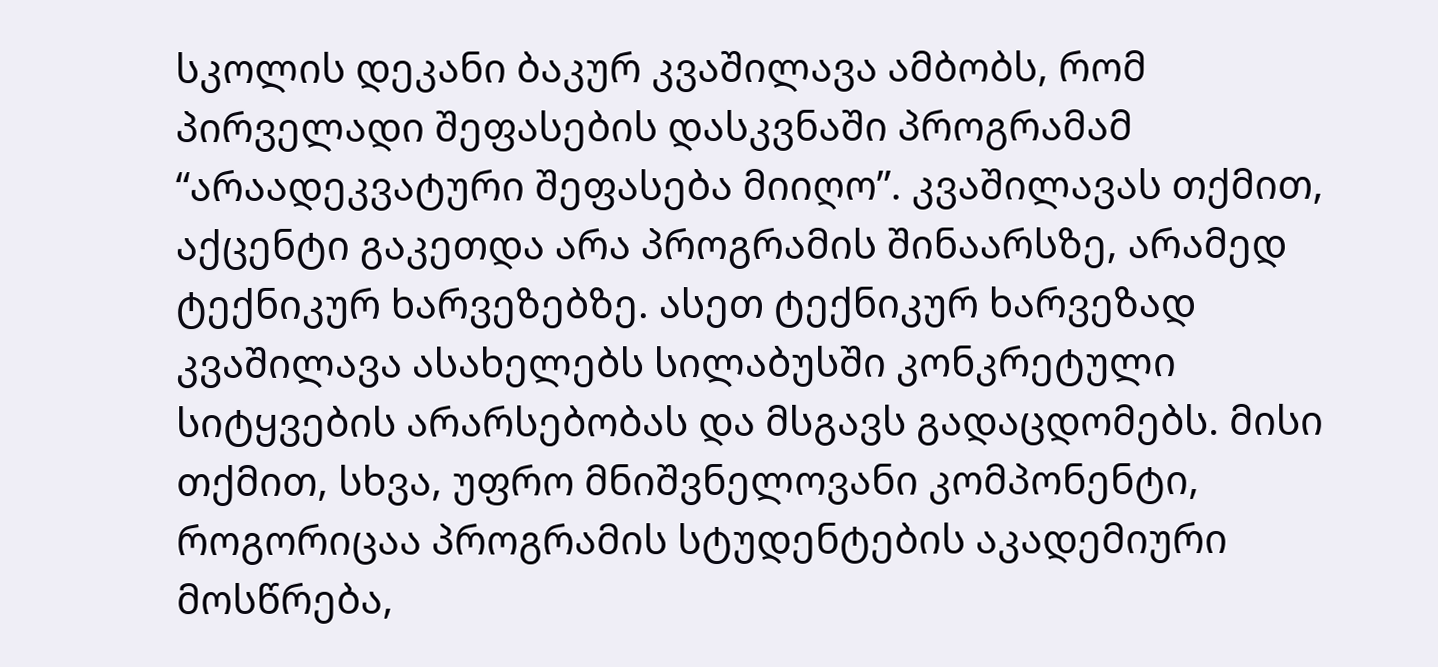სკოლის დეკანი ბაკურ კვაშილავა ამბობს, რომ პირველადი შეფასების დასკვნაში პროგრამამ “არაადეკვატური შეფასება მიიღო”. კვაშილავას თქმით, აქცენტი გაკეთდა არა პროგრამის შინაარსზე, არამედ ტექნიკურ ხარვეზებზე. ასეთ ტექნიკურ ხარვეზად კვაშილავა ასახელებს სილაბუსში კონკრეტული სიტყვების არარსებობას და მსგავს გადაცდომებს. მისი თქმით, სხვა, უფრო მნიშვნელოვანი კომპონენტი, როგორიცაა პროგრამის სტუდენტების აკადემიური მოსწრება,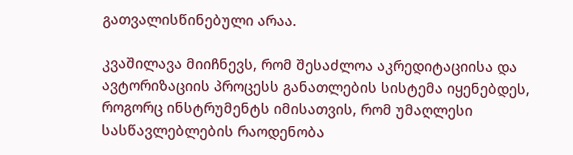გათვალისწინებული არაა.

კვაშილავა მიიჩნევს, რომ შესაძლოა აკრედიტაციისა და ავტორიზაციის პროცესს განათლების სისტემა იყენებდეს, როგორც ინსტრუმენტს იმისათვის, რომ უმაღლესი სასწავლებლების რაოდენობა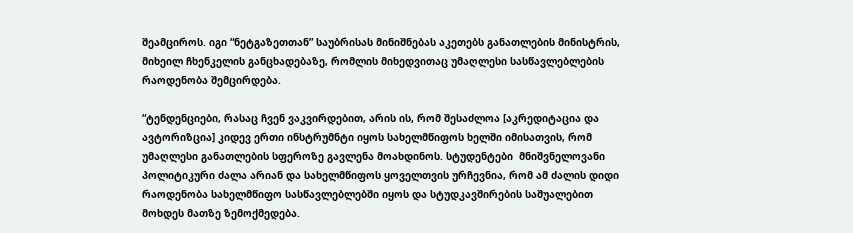შეამციროს. იგი “ნეტგაზეთთან” საუბრისას მინიშნებას აკეთებს განათლების მინისტრის, მიხეილ ჩხენკელის განცხადებაზე, რომლის მიხედვითაც უმაღლესი სასწავლებლების რაოდენობა შემცირდება.

“ტენდენციები, რასაც ჩვენ ვაკვირდებით, არის ის, რომ შესაძლოა [აკრედიტაცია და ავტორიზცია] კიდევ ერთი ინსტრუმნტი იყოს სახელმწიფოს ხელში იმისათვის, რომ უმაღლესი განათლების სფეროზე გავლენა მოახდინოს. სტუდენტები  მნიშვნელოვანი პოლიტიკური ძალა არიან და სახელმწიფოს ყოველთვის ურჩევნია, რომ ამ ძალის დიდი რაოდენობა სახელმწიფო სასწავლებლებში იყოს და სტუდკავშირების საშუალებით მოხდეს მათზე ზემოქმედება.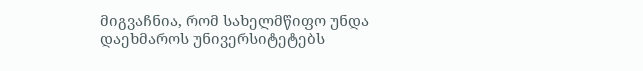მიგვაჩნია, რომ სახელმწიფო უნდა დაეხმაროს უნივერსიტეტებს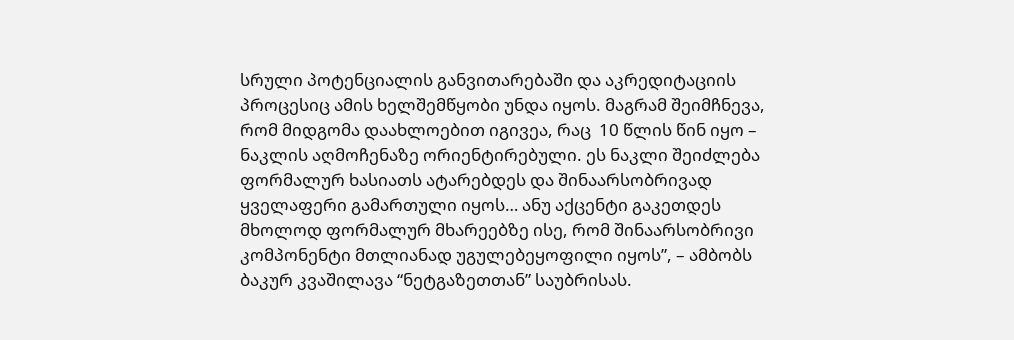სრული პოტენციალის განვითარებაში და აკრედიტაციის პროცესიც ამის ხელშემწყობი უნდა იყოს. მაგრამ შეიმჩნევა, რომ მიდგომა დაახლოებით იგივეა, რაც  10 წლის წინ იყო – ნაკლის აღმოჩენაზე ორიენტირებული. ეს ნაკლი შეიძლება ფორმალურ ხასიათს ატარებდეს და შინაარსობრივად ყველაფერი გამართული იყოს… ანუ აქცენტი გაკეთდეს მხოლოდ ფორმალურ მხარეებზე ისე, რომ შინაარსობრივი კომპონენტი მთლიანად უგულებეყოფილი იყოს”, – ამბობს ბაკურ კვაშილავა “ნეტგაზეთთან” საუბრისას.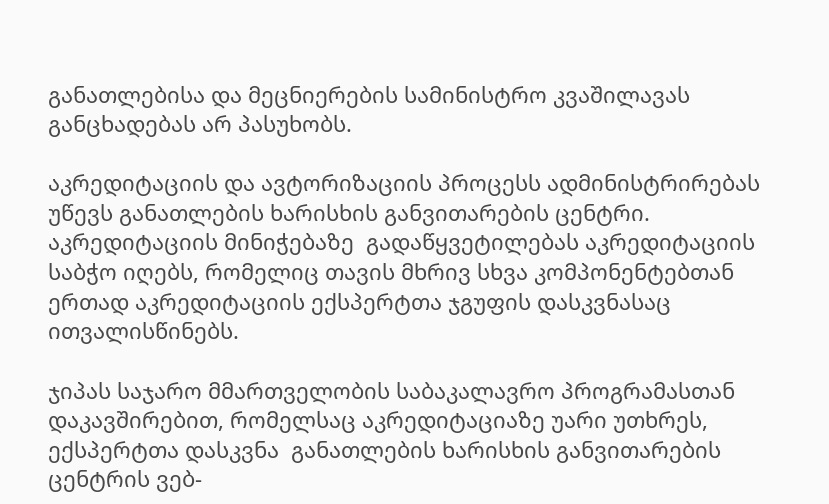განათლებისა და მეცნიერების სამინისტრო კვაშილავას განცხადებას არ პასუხობს.

აკრედიტაციის და ავტორიზაციის პროცესს ადმინისტრირებას უწევს განათლების ხარისხის განვითარების ცენტრი. აკრედიტაციის მინიჭებაზე  გადაწყვეტილებას აკრედიტაციის საბჭო იღებს, რომელიც თავის მხრივ სხვა კომპონენტებთან ერთად აკრედიტაციის ექსპერტთა ჯგუფის დასკვნასაც ითვალისწინებს.

ჯიპას საჯარო მმართველობის საბაკალავრო პროგრამასთან დაკავშირებით, რომელსაც აკრედიტაციაზე უარი უთხრეს,  ექსპერტთა დასკვნა  განათლების ხარისხის განვითარების ცენტრის ვებ-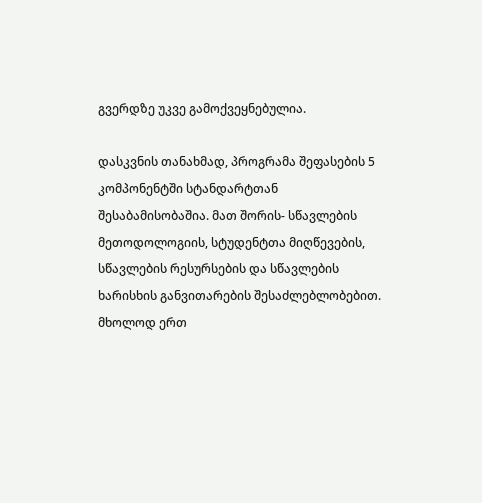გვერდზე უკვე გამოქვეყნებულია.

დასკვნის თანახმად, პროგრამა შეფასების 5 კომპონენტში სტანდარტთან შესაბამისობაშია. მათ შორის- სწავლების მეთოდოლოგიის, სტუდენტთა მიღწევების, სწავლების რესურსების და სწავლების ხარისხის განვითარების შესაძლებლობებით. მხოლოდ ერთ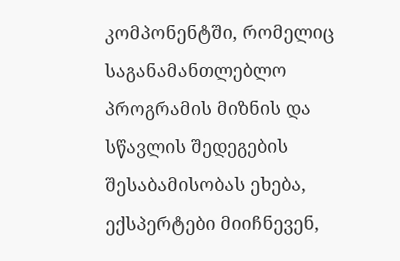კომპონენტში, რომელიც საგანამანთლებლო პროგრამის მიზნის და სწავლის შედეგების შესაბამისობას ეხება, ექსპერტები მიიჩნევენ,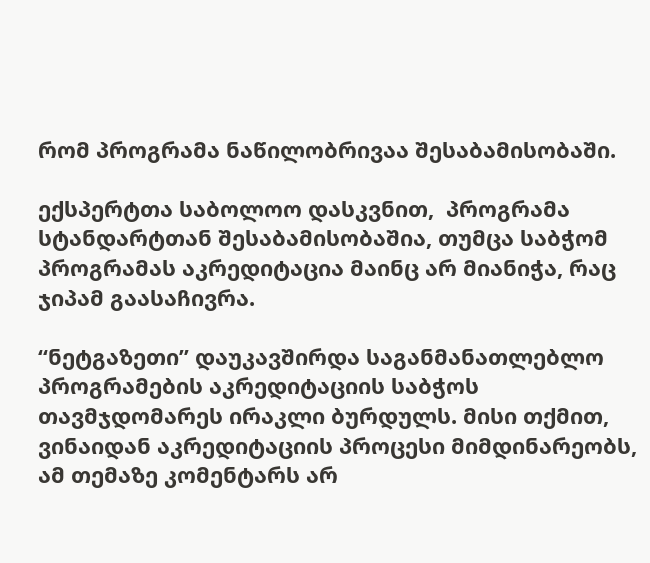რომ პროგრამა ნაწილობრივაა შესაბამისობაში.

ექსპერტთა საბოლოო დასკვნით,  პროგრამა სტანდარტთან შესაბამისობაშია, თუმცა საბჭომ პროგრამას აკრედიტაცია მაინც არ მიანიჭა, რაც ჯიპამ გაასაჩივრა.

“ნეტგაზეთი” დაუკავშირდა საგანმანათლებლო პროგრამების აკრედიტაციის საბჭოს თავმჯდომარეს ირაკლი ბურდულს. მისი თქმით, ვინაიდან აკრედიტაციის პროცესი მიმდინარეობს, ამ თემაზე კომენტარს არ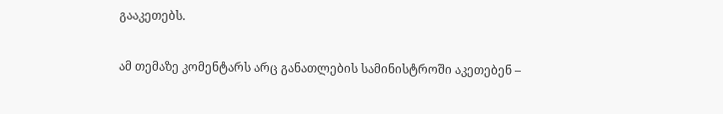გააკეთებს.

ამ თემაზე კომენტარს არც განათლების სამინისტროში აკეთებენ –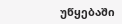უწყებაში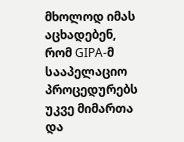მხოლოდ იმას აცხადებენ, რომ GIPA-მ სააპელაციო პროცედურებს უკვე მიმართა და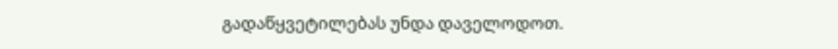გადაწყვეტილებას უნდა დაველოდოთ.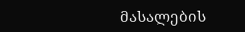მასალების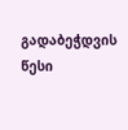გადაბეჭდვის წესი